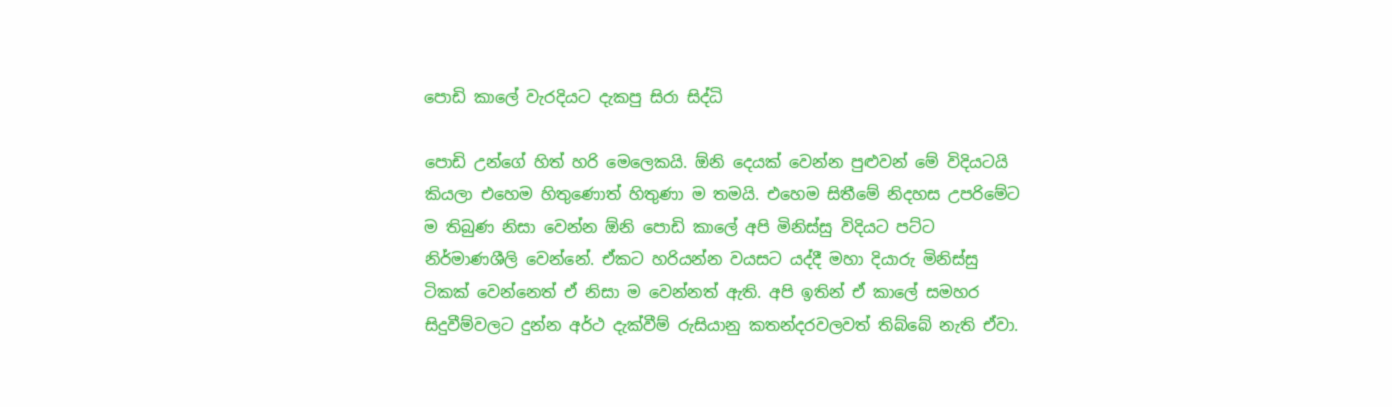පොඩි කාලේ වැරදියට දැකපු සිරා සිද්ධි

පොඩි උන්ගේ හිත් හරි මෙලෙකයි. ඕනි දෙයක් වෙන්න පුළුවන් මේ විදියටයි කියලා එහෙම හිතුණොත් හිතුණා ම තමයි. එහෙම සිතීමේ නිදහස උපරිමේට ම තිබුණ නිසා වෙන්න ඕනි පොඩි කාලේ අපි මිනිස්සු විදියට පට්ට නිර්මාණශීලි වෙන්නේ. ඒකට හරියන්න වයසට යද්දී මහා දියාරු මිනිස්සු ටිකක් වෙන්නෙත් ඒ නිසා ම වෙන්නත් ඇති. අපි ඉතින් ඒ කාලේ සමහර සිදුවීම්වලට දුන්න අර්ථ දැක්වීම් රුසියානු කතන්දරවලවත් තිබ්බේ නැති ඒවා.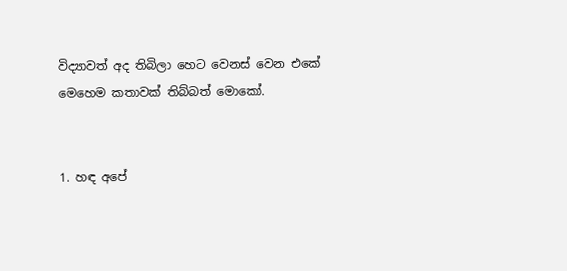විද්‍යාවත් අද තිබිලා හෙට වෙනස් වෙන එකේ මෙහෙම කතාවක් තිබ්බත් මොකෝ.


1. හඳ අපේ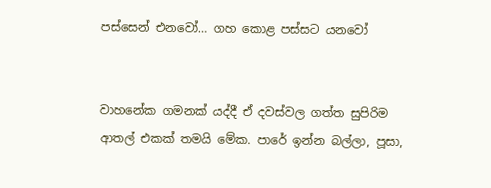පස්සෙන් එනවෝ… ගහ කොළ පස්සට යනවෝ


වාහනේක ගමනක් යද්දී ඒ දවස්වල ගත්ත සුපිරිම ආතල් එකක් තමයි මේක. පාරේ ඉන්න බල්ලා, පූසා,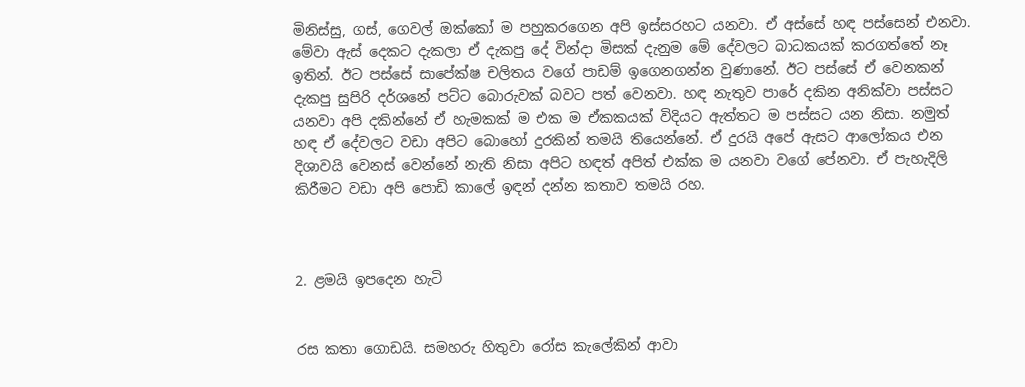මිනිස්සු, ගස්, ගෙවල් ඔක්කෝ ම පහුකරගෙන අපි ඉස්සරහට යනවා. ඒ අස්සේ හඳ පස්සෙන් එනවා. මේවා ඇස් දෙකට දැකලා ඒ දැකපු දේ වින්දා මිසක් දැනුම මේ දේවලට බාධකයක් කරගත්තේ නෑ ඉතින්. ඊට පස්සේ සාපේක්ෂ චලිතය වගේ පාඩම් ඉගෙනගන්න වුණානේ. ඊට පස්සේ ඒ වෙනකන් දැකපු සුපිරි දර්ශනේ පට්ට බොරුවක් බවට පත් වෙනවා. හඳ නැතුව පාරේ දකින අනික්වා පස්සට යනවා අපි දකින්නේ ඒ හැමකක් ම එක ම ඒකකයක් විදියට ඇත්තට ම පස්සට යන නිසා. නමුත් හඳ ඒ දේවලට වඩා අපිට බොහෝ දුරකින් තමයි තියෙන්නේ. ඒ දුරයි අපේ ඇසට ආලෝකය එන දිශාවයි වෙනස් වෙන්නේ නැති නිසා අපිට හඳත් අපිත් එක්ක ම යනවා වගේ පේනවා. ඒ පැහැදිලි කිරීමට වඩා අපි පොඩි කාලේ ඉඳන් දන්න කතාව තමයි රහ.



2. ළමයි ඉපදෙන හැටි


රස කතා ගොඩයි. සමහරු හිතුවා රෝස කැලේකින් ආවා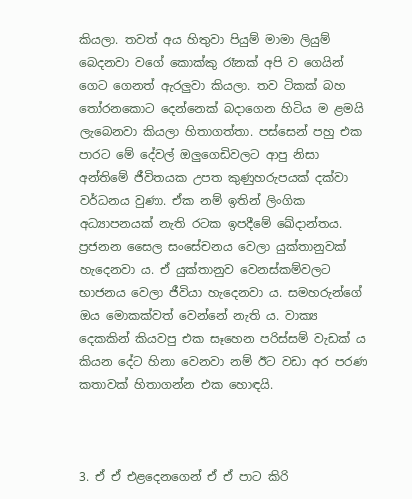කියලා. තවත් අය හිතුවා පියුම් මාමා ලියුම් බෙදනවා වගේ කොක්කු රෑනක් අපි ව ගෙයින් ගෙට ගෙනත් ඇරලුවා කියලා. තව ටිකක් බහ තෝරනකොට දෙන්නෙක් බදාගෙන හිටිය ම ළමයි ලැබෙනවා කියලා හිතාගත්තා. පස්සෙන් පහු එක පාරට මේ දේවල් ඔලුගෙඩිවලට ආපු නිසා අන්තිමේ ජීවිතයක උපත කුණුහරුපයක් දක්වා වර්ධනය වුණා. ඒක නම් ඉතින් ලිංගික අධ්‍යාපනයක් නැති රටක ඉපදීමේ ඛේදාන්තය. ප්‍රජනන සෛල සංසේචනය වෙලා යුක්තානුවක් හැදෙනවා ය. ඒ යුක්තානුව වෙනස්කම්වලට භාජනය වෙලා ජීවියා හැදෙනවා ය. සමහරුන්ගේ ඔය මොකක්වත් වෙන්නේ නැති ය. වාක්‍ය දෙකකින් කියවපු එක සෑහෙන පරිස්සම් වැඩක් ය කියන දේට හිනා වෙනවා නම් ඊට වඩා අර පරණ කතාවක් හිතාගන්න එක හොඳයි.



3. ඒ ඒ එළදෙනගෙන් ඒ ඒ පාට කිරි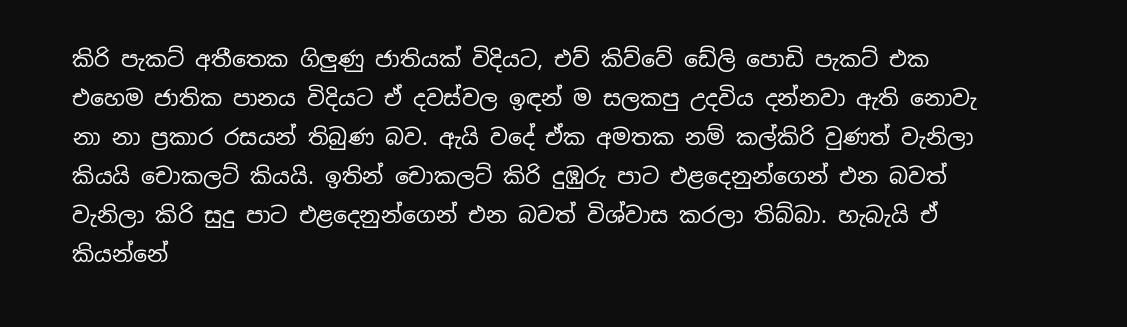කිරි පැකට් අතීතෙක ගිලුණු ජාතියක් විදියට, එව් කිව්වේ ඩේලි පොඩි පැකට් එක එහෙම ජාතික පානය විදියට ඒ දවස්වල ඉඳන් ම සලකපු උදවිය දන්නවා ඇති නොවැ නා නා ප්‍රකාර රසයන් තිබුණ බව. ඇයි වදේ ඒක අමතක නම් කල්කිරි වුණත් වැනිලා කියයි චොකලට් කියයි. ඉතින් චොකලට් කිරි දුඹුරු පාට එළදෙනුන්ගෙන් එන බවත් වැනිලා කිරි සුදු පාට එළදෙනුන්ගෙන් එන බවත් විශ්වාස කරලා තිබ්බා. හැබැයි ඒ කියන්නේ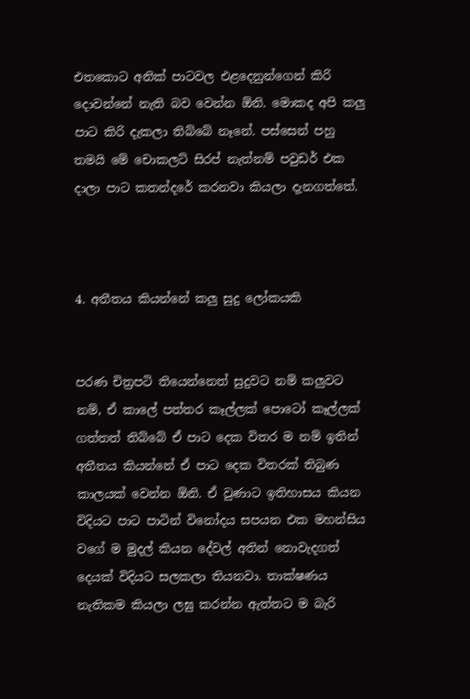එතකොට අනික් පාටවල එළදෙනුන්ගෙන් කිරි දොවන්නේ නැති බව වෙන්න ඕනි. මොකද අපි කලු පාට කිරි දැකලා තිබ්බේ නෑනේ. පස්සෙන් පහු තමයි මේ චොකලට් සිරප් නැත්නම් පවුඩර් එක දාලා පාට කතන්දරේ කරනවා කියලා දැනගත්තේ.



4. අතීතය කියන්නේ කලු සුදු ලෝකයකි


පරණ චිත්‍රපටි තියෙන්නෙත් සුදුවට නම් කලුවට නම්, ඒ කාලේ පත්තර කෑල්ලක් පොටෝ කෑල්ලක් ගත්තත් තිබ්බේ ඒ පාට දෙක විතර ම නම් ඉතින් අතීතය කියන්නේ ඒ පාට දෙක විතරක් තිබුණ කාලයක් වෙන්න ඕනි. ඒ වුණාට ඉතිහාසය කියන විදියට පාට පාටින් විනෝදය සපයන එක මහන්සිය වගේ ම මුදල් කියන දේවල් අතින් නොවැදගත් දෙයක් විදියට සලකලා තියනවා. තාක්ෂණය නැතිකම කියලා ලඝු කරන්න ඇත්තට ම බැරි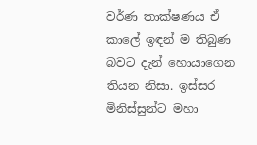වර්ණ තාක්ෂණය ඒ කාලේ ඉඳන් ම තිබුණ බවට දැන් හොයාගෙන තියන නිසා. ඉස්සර මිනිස්සුන්ට මහා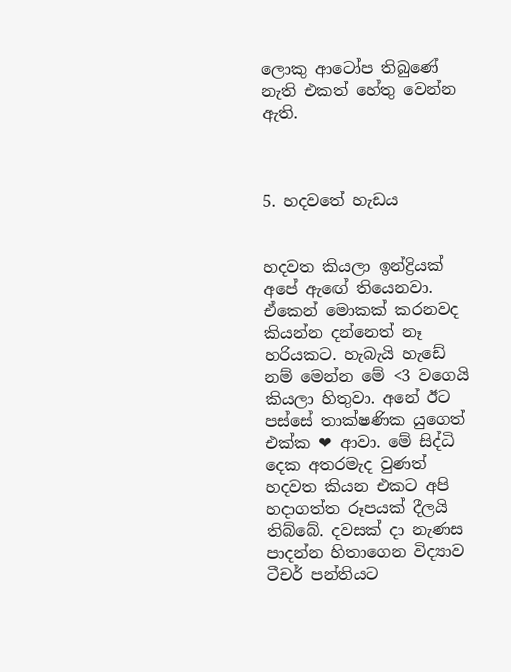ලොකු ආටෝප තිබුණේ නැති එකත් හේතු වෙන්න ඇති.



5. හදවතේ හැඩය


හදවත කියලා ඉන්ද්‍රියක් අපේ ඇඟේ තියෙනවා. ඒකෙන් මොකක් කරනවද කියන්න දන්නෙත් නෑ හරියකට. හැබැයි හැඩේ නම් මෙන්න මේ <3 වගෙයි කියලා හිතුවා. අනේ ඊට පස්සේ තාක්ෂණික යුගෙත් එක්ක ❤ ආවා. මේ සිද්ධි දෙක අතරමැද වුණත් හදවත කියන එකට අපි හදාගත්ත රූපයක් දීලයි තිබ්බේ. දවසක් දා නැණස පාදන්න හිතාගෙන විද්‍යාව ටීචර් පන්තියට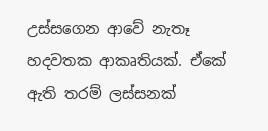උස්සගෙන ආවේ නැතෑ හදවතක ආකෘතියක්. ඒකේ ඇති තරම් ලස්සනක්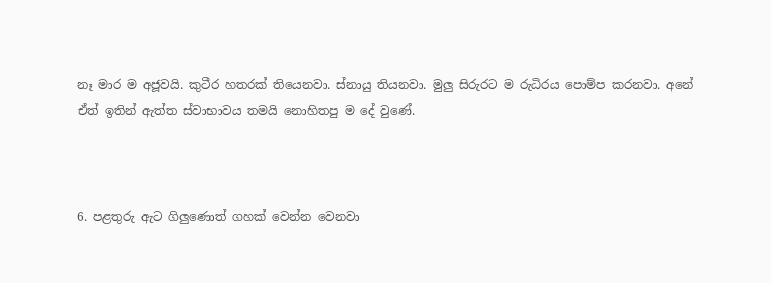නෑ මාර ම අජූවයි. කුටීර හතරක් තියෙනවා. ස්නායු තියනවා. මුලු සිරුරට ම රුධිරය පොම්ප කරනවා. අනේ ඒත් ඉතින් ඇත්ත ස්වාභාවය තමයි නොහිතපු ම දේ වුණේ.



6. පළතුරු ඇට ගිලුණොත් ගහක් වෙන්න වෙනවා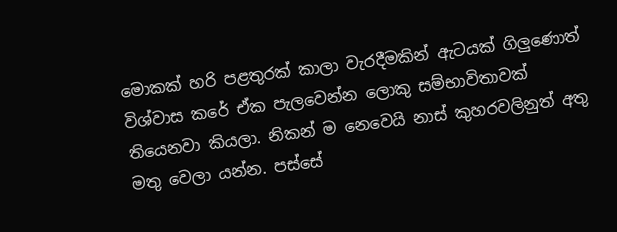මොකක් හරි පළතුරක් කාලා වැරදීමකින් ඇටයක් ගිලුණොත් විශ්වාස කරේ ඒක පැලවෙන්න ලොකු සම්භාවිතාවක් තියෙනවා කියලා. නිකන් ම නෙවෙයි නාස් කුහරවලිනුත් අතු මතු වෙලා යන්න. පස්සේ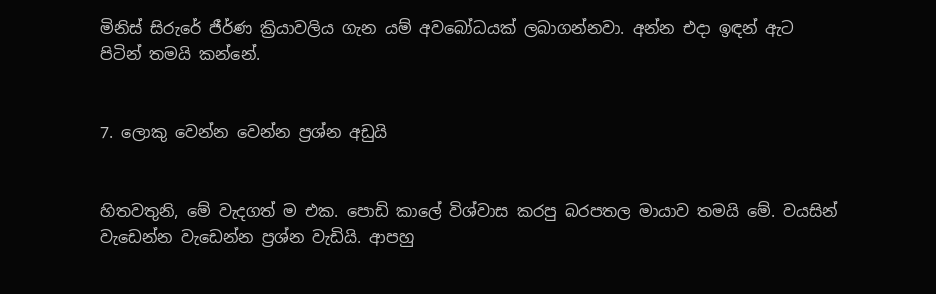මිනිස් සිරුරේ ජීර්ණ ක්‍රියාවලිය ගැන යම් අවබෝධයක් ලබාගන්නවා. අන්න එදා ඉඳන් ඇට පිටින් තමයි කන්නේ.


7. ලොකු වෙන්න වෙන්න ප්‍රශ්න අඩුයි


හිතවතුනි, මේ වැදගත් ම එක. පොඩි කාලේ විශ්වාස කරපු බරපතල මායාව තමයි මේ. වයසින් වැඩෙන්න වැඩෙන්න ප්‍රශ්න වැඩියි. ආපහු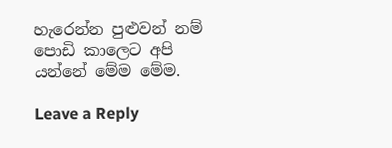හැරෙන්න පුළුවන් නම් පොඩි කාලෙට අපි යන්නේ මේම මේම.

Leave a Reply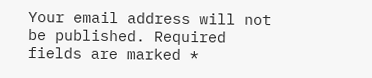Your email address will not be published. Required fields are marked *